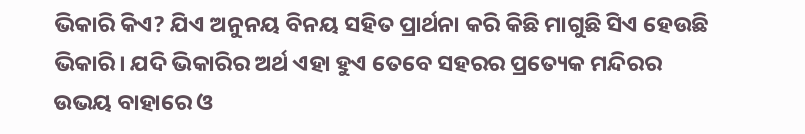ଭିକାରି କିଏ? ଯିଏ ଅନୁନୟ ବିନୟ ସହିତ ପ୍ରାର୍ଥନା କରି କିଛି ମାଗୁଛି ସିଏ ହେଉଛି ଭିକାରି। ଯଦି ଭିକାରିର ଅର୍ଥ ଏହା ହୁଏ ତେବେ ସହରର ପ୍ରତ୍ୟେକ ମନ୍ଦିରର ଉଭୟ ବାହାରେ ଓ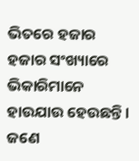ଭିତରେ ହଜାର ହଜାର ସଂଖ୍ୟାରେ ଭିକାରିମାନେ ହାଉଯାଉ ହେଉଛନ୍ତି। ଜଣେ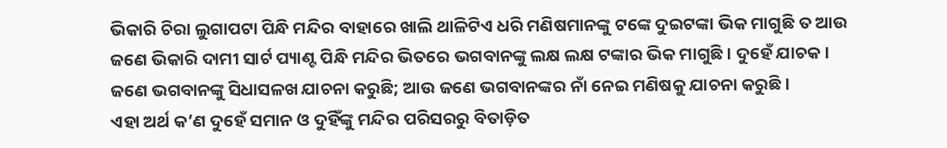ଭିକାରି ଚିରା ଲୁଗାପଟା ପିନ୍ଧି ମନ୍ଦିର ବାହାରେ ଖାଲି ଥାଳିଟିଏ ଧରି ମଣିଷମାନଙ୍କୁ ଟଙ୍କେ ଦୁଇଟଙ୍କା ଭିକ ମାଗୁଛି ତ ଆଉ ଜଣେ ଭିକାରି ଦାମୀ ସାର୍ଟ ପ୍ୟାଣ୍ଟ ପିନ୍ଧି ମନ୍ଦିର ଭିତରେ ଭଗବାନଙ୍କୁ ଲକ୍ଷ ଲକ୍ଷ ଟଙ୍କାର ଭିକ ମାଗୁଛି। ଦୁହେଁ ଯାଚକ। ଜଣେ ଭଗବାନଙ୍କୁ ସିଧାସଳଖ ଯାଚନା କରୁଛି; ଆଉ ଜଣେ ଭଗବାନଙ୍କର ନାଁ ନେଇ ମଣିଷକୁ ଯାଚନା କରୁଛି।
ଏହା ଅର୍ଥ କ’ଣ ଦୁହେଁ ସମାନ ଓ ଦୁହିଁଙ୍କୁ ମନ୍ଦିର ପରିସରରୁ ବିତାଡ଼ିତ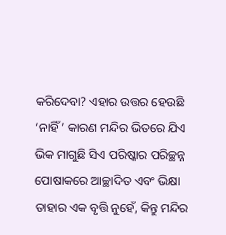କରିଦେବା? ଏହାର ଉତ୍ତର ହେଉଛି ‘ନାହିଁ’ କାରଣ ମନ୍ଦିର ଭିତରେ ଯିଏ ଭିକ ମାଗୁଛି ସିଏ ପରିଷ୍କାର ପରିଚ୍ଛନ୍ନ ପୋଷାକରେ ଆଚ୍ଛାଦିତ ଏବଂ ଭିକ୍ଷା ତାହାର ଏକ ବୃତ୍ତି ନୁହେଁ, କିନ୍ତୁ ମନ୍ଦିର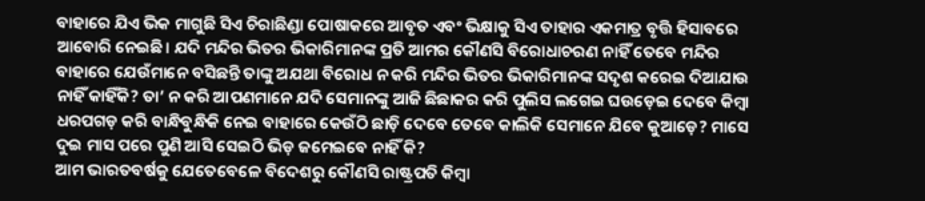ବାହାରେ ଯିଏ ଭିକ ମାଗୁଛି ସିଏ ଚିରାଛିଣ୍ଡା ପୋଷାକରେ ଆବୃତ ଏବଂ ଭିକ୍ଷାକୁ ସିଏ ତାହାର ଏକମାତ୍ର ବୃତ୍ତି ହିସାବରେ ଆବୋରି ନେଇଛି। ଯଦି ମନ୍ଦିର ଭିତର ଭିକାରିମାନଙ୍କ ପ୍ରତି ଆମର କୌଣସି ବିରୋଧାଚରଣ ନାହିଁ ତେବେ ମନ୍ଦିର ବାହାରେ ଯେଉଁମାନେ ବସିଛନ୍ତି ତାଙ୍କୁ ଅଯଥା ବିରୋଧ ନ କରି ମନ୍ଦିର ଭିତର ଭିକାରିମାନଙ୍କ ସଦୃଶ କରେଇ ଦିଆଯାଉ ନାହିଁ କାହିଁକି? ତା’ ନ କରି ଆପଣମାନେ ଯଦି ସେମାନଙ୍କୁ ଆଜି ଛିଛାକର କରି ପୁଲିସ ଲଗେଇ ଘଉଡ଼େଇ ଦେବେ କିମ୍ବା ଧରପଗଡ଼ କରି ବାନ୍ଧିବୁନ୍ଧିକି ନେଇ ବାହାରେ କେଉଁଠି ଛାଡ଼ି ଦେବେ ତେବେ କାଲିକି ସେମାନେ ଯିବେ କୁଆଡ଼େ? ମାସେ ଦୁଇ ମାସ ପରେ ପୁଣି ଆସି ସେଇଠି ଭିଡ଼ ଜମେଇବେ ନାହିଁ କି?
ଆମ ଭାରତବର୍ଷକୁ ଯେତେବେଳେ ବିଦେଶରୁ କୌଣସି ରାଷ୍ଟ୍ରପତି କିମ୍ବା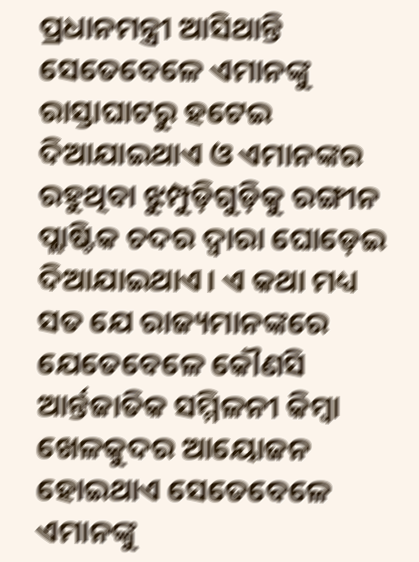ପ୍ରଧାନମନ୍ତ୍ରୀ ଆସିଥାନ୍ତି ସେତେବେଳେ ଏମାନଙ୍କୁ ରାସ୍ତାଘାଟରୁ ହଟେଇ ଦିଆଯାଇଥାଏ ଓ ଏମାନଙ୍କର ରହୁଥିବା ଝୁମ୍ପୁଡ଼ିଗୁଡ଼ିକୁ ରଙ୍ଗୀନ ପ୍ଲାଷ୍ଟିକ ଚଦର ଦ୍ୱାରା ଘୋଡ଼େଇ ଦିଆଯାଇଥାଏ। ଏ କଥା ମଧ୍ୟ ସତ ଯେ ରାଜ୍ୟମାନଙ୍କରେ ଯେତେବେଳେ କୌଣସି ଆର୍ନ୍ତଜାତିକ ସମ୍ମିଳନୀ କିମ୍ବା ଖେଳକୁଦର ଆୟୋଜନ ହୋଇଥାଏ ସେତେବେଳେ ଏମାନଙ୍କୁ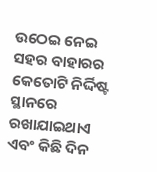ଉଠେଇ ନେଇ ସହର ବାହାରର କେତୋଟି ନିର୍ଦ୍ଦିଷ୍ଟ ସ୍ଥାନରେ ରଖାଯାଇଥାଏ ଏବଂ କିଛି ଦିନ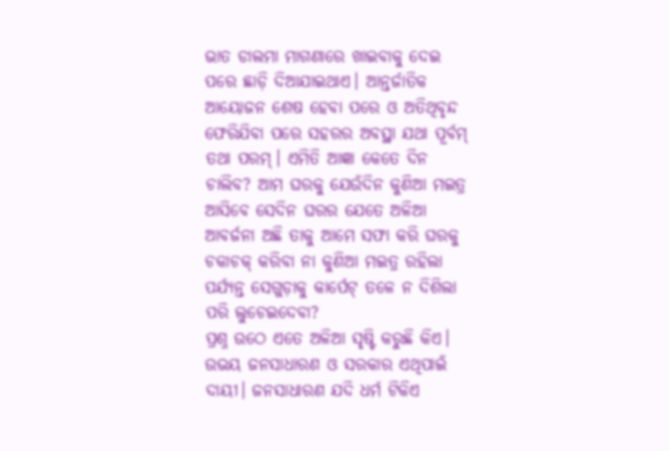ଭାତ ଡାଲମା ମାଗଣାରେ ଖାଇବାକୁ ଦେଇ ପରେ ଛାଡ଼ି ଦିଆଯାଇଥାଏ। ଆନ୍ତର୍ଜାତିକ ଆୟୋଜନ ଶେଷ ହେବା ପରେ ଓ ଅତିଥିବୃନ୍ଦ ଫେରିଯିବା ପରେ ସହରର ଅବସ୍ଥା ଯଥା ପୂର୍ବମ୍ ତଥା ପରମ୍। ଏମିତି ଆଜ୍ଞା କେତେ ଦିନ ଚାଲିବ? ଆମ ଘରକୁ ଯେଉଁଦିନ କୁଣିଆ ମଇତ୍ର ଆସିବେ ସେଦିନ ଘରର ଯେତେ ଅଳିଆ ଆବର୍ଜନା ଅଛି ତାକୁ ଆମେ ସଫା କରି ଘରକୁ ଚକାଚକ୍ କରିବା ନା କୁଣିଆ ମଇତ୍ର ରହିଲା ପର୍ଯ୍ୟନ୍ତ ସେଗୁଡ଼ାକୁ କାର୍ପେଟ୍ ତଳେ ନ ଦିଶିଲା ପରି ଲୁଚେଇଦେବା?
ପ୍ରଶ୍ନ ଉଠେ ଏତେ ଅଳିଆ ସୃଷ୍ଟି କରୁଛି କିଏ। ଉଭୟ ଜନସାଧାରଣ ଓ ସରକାର ଏଥିପାଇଁ ଦାୟୀ। ଜନସାଧାରଣ ଯଦି ଧର୍ମ ଟିକିଏ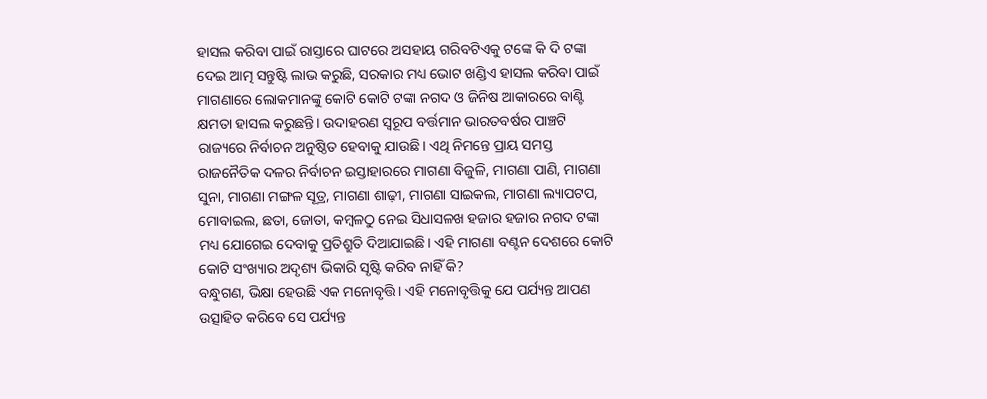ହାସଲ କରିବା ପାଇଁ ରାସ୍ତାରେ ଘାଟରେ ଅସହାୟ ଗରିବଟିଏକୁ ଟଙ୍କେ କି ଦି ଟଙ୍କା ଦେଇ ଆତ୍ମ ସନ୍ତୁଷ୍ଟି ଲାଭ କରୁଛି, ସରକାର ମଧ୍ୟ ଭୋଟ ଖଣ୍ଡିଏ ହାସଲ କରିବା ପାଇଁ ମାଗଣାରେ ଲୋକମାନଙ୍କୁ କୋଟି କୋଟି ଟଙ୍କା ନଗଦ ଓ ଜିନିଷ ଆକାରରେ ବାଣ୍ଟି କ୍ଷମତା ହାସଲ କରୁଛନ୍ତି। ଉଦାହରଣ ସ୍ୱରୂପ ବର୍ତ୍ତମାନ ଭାରତବର୍ଷର ପାଞ୍ଚଟି ରାଜ୍ୟରେ ନିର୍ବାଚନ ଅନୁଷ୍ଠିତ ହେବାକୁ ଯାଉଛି। ଏଥି ନିମନ୍ତେ ପ୍ରାୟ ସମସ୍ତ ରାଜନୈତିକ ଦଳର ନିର୍ବାଚନ ଇସ୍ତାହାରରେ ମାଗଣା ବିଜୁଳି, ମାଗଣା ପାଣି, ମାଗଣା ସୁନା, ମାଗଣା ମଙ୍ଗଳ ସୂତ୍ର, ମାଗଣା ଶାଢ଼ୀ, ମାଗଣା ସାଇକଲ, ମାଗଣା ଲ୍ୟାପଟପ, ମୋବାଇଲ, ଛତା, ଜୋତା, କମ୍ବଳଠୁ ନେଇ ସିଧାସଳଖ ହଜାର ହଜାର ନଗଦ ଟଙ୍କା ମଧ୍ୟ ଯୋଗେଇ ଦେବାକୁ ପ୍ରତିଶ୍ରୁତି ଦିଆଯାଇଛି। ଏହି ମାଗଣା ବଣ୍ଟନ ଦେଶରେ କୋଟି କୋଟି ସଂଖ୍ୟାର ଅଦୃଶ୍ୟ ଭିକାରି ସୃଷ୍ଟି କରିବ ନାହିଁ କି?
ବନ୍ଧୁଗଣ, ଭିକ୍ଷା ହେଉଛି ଏକ ମନୋବୃତ୍ତି। ଏହି ମନୋବୃତ୍ତିକୁ ଯେ ପର୍ଯ୍ୟନ୍ତ ଆପଣ ଉତ୍ସାହିତ କରିବେ ସେ ପର୍ଯ୍ୟନ୍ତ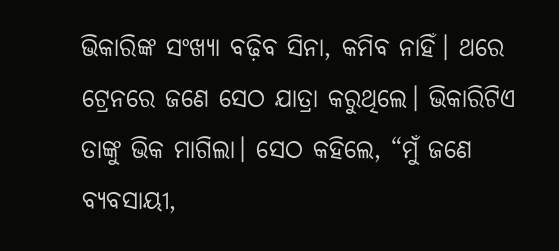ଭିକାରିଙ୍କ ସଂଖ୍ୟା ବଢ଼ିବ ସିନା, କମିବ ନାହିଁ। ଥରେ ଟ୍ରେନରେ ଜଣେ ସେଠ ଯାତ୍ରା କରୁଥିଲେ। ଭିକାରିଟିଏ ତାଙ୍କୁ ଭିକ ମାଗିଲା। ସେଠ କହିଲେ, “ମୁଁ ଜଣେ ବ୍ୟବସାୟୀ,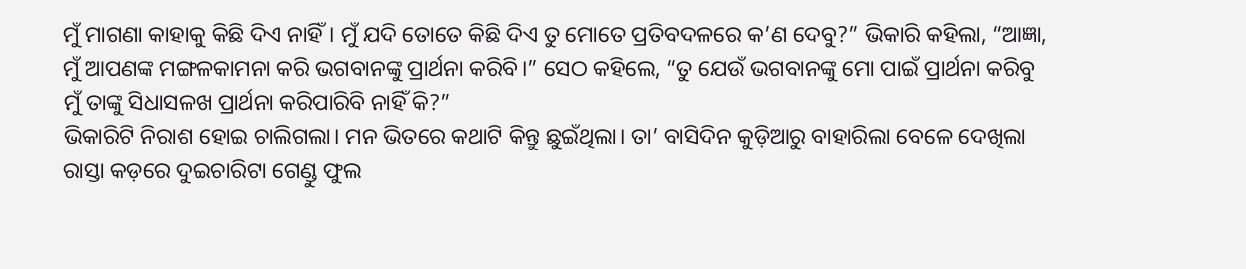ମୁଁ ମାଗଣା କାହାକୁ କିଛି ଦିଏ ନାହିଁ। ମୁଁ ଯଦି ତୋତେ କିଛି ଦିଏ ତୁ ମୋତେ ପ୍ରତିବଦଳରେ କ’ଣ ଦେବୁ?” ଭିକାରି କହିଲା, “ଆଜ୍ଞା, ମୁଁ ଆପଣଙ୍କ ମଙ୍ଗଳକାମନା କରି ଭଗବାନଙ୍କୁ ପ୍ରାର୍ଥନା କରିବି।” ସେଠ କହିଲେ, “ତୁ ଯେଉଁ ଭଗବାନଙ୍କୁ ମୋ ପାଇଁ ପ୍ରାର୍ଥନା କରିବୁ ମୁଁ ତାଙ୍କୁ ସିଧାସଳଖ ପ୍ରାର୍ଥନା କରିପାରିବି ନାହିଁ କି?”
ଭିକାରିଟି ନିରାଶ ହୋଇ ଚାଲିଗଲା। ମନ ଭିତରେ କଥାଟି କିନ୍ତୁ ଛୁଇଁଥିଲା। ତା’ ବାସିଦିନ କୁଡ଼ିଆରୁ ବାହାରିଲା ବେଳେ ଦେଖିଲା ରାସ୍ତା କଡ଼ରେ ଦୁଇଚାରିଟା ଗେଣ୍ଡୁ ଫୁଲ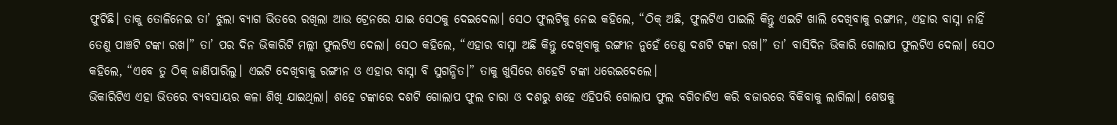ଫୁଟିଛି। ତାକୁ ତୋଳିନେଇ ତା’ ଝୁଲା ବ୍ୟାଗ ଭିତରେ ରଖିଲା ଆଉ ଟ୍ରେନରେ ଯାଇ ସେଠକୁ ଦେଇଦେଲା। ସେଠ ଫୁଲଟିକୁ ନେଇ କହିଲେ, “ଠିକ୍ ଅଛି, ଫୁଲଟିଏ ପାଇଲି କିନ୍ତୁ ଏଇଟି ଖାଲି ଦେଖିବାକୁ ରଙ୍ଗୀନ, ଏହାର ବାସ୍ନା ନାହିଁ ତେଣୁ ପାଞ୍ଚଟି ଟଙ୍କା ରଖ।” ତା’ ପର ଦିନ ଭିକାରିଟି ମଲ୍ଲୀ ଫୁଲଟିଏ ଦେଲା। ସେଠ କହିଲେ, “ଏହାର ବାସ୍ନା ଅଛି କିନ୍ତୁ ଦେଖିବାକୁ ରଙ୍ଗୀନ ନୁହେଁ ତେଣୁ ଦଶଟି ଟଙ୍କା ରଖ।” ତା’ ବାସିଦିନ ଭିକାରି ଗୋଲାପ ଫୁଲଟିଏ ଦେଲା। ସେଠ କହିଲେ, “ଏବେ ତୁ ଠିକ୍ ଜାଣିପାରିଲୁ। ଏଇଟି ଦେଖିବାକୁ ରଙ୍ଗୀନ ଓ ଏହାର ବାସ୍ନା ବି ସୁଗନ୍ଧିତ।” ତାକୁ ଖୁସିରେ ଶହେଟି ଟଙ୍କା ଧରେଇଦେଲେ।
ଭିକାରିଟିଏ ଏହା ଭିତରେ ବ୍ୟବସାୟର କଳା ଶିଖି ଯାଇଥିଲା। ଶହେ ଟଙ୍କାରେ ଦଶଟି ଗୋଲାପ ଫୁଲ ଚାରା ଓ ଦଶରୁ ଶହେ ଏହିପରି ଗୋଲାପ ଫୁଲ ବଗିଚାଟିଏ କରି ବଜାରରେ ବିକିବାକୁ ଲାଗିଲା। ଶେଷକୁ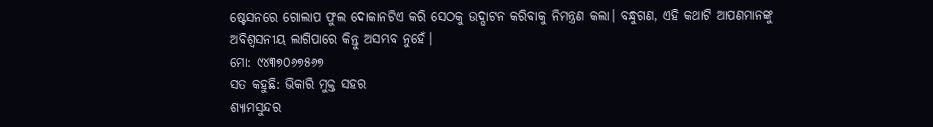ଷ୍ଟେସନରେ ଗୋଲାପ ଫୁଲ ଦୋକାନଟିଏ କରି ସେଠକୁ ଉଦ୍ଘାଟନ କରିବାକୁ ନିମନ୍ତ୍ରଣ କଲା। ବନ୍ଧୁଗଣ, ଏହି କଥାଟି ଆପଣମାନଙ୍କୁ ଅବିଶ୍ୱସନୀୟ ଲାଗିପାରେ କିନ୍ତୁ ଅସମ୍ଭବ ନୁହେଁ।
ମୋ: ୯୪୩୭୦୬୭୫୬୭
ସତ କହୁଛି: ଭିକାରି ମୁକ୍ତ ସହର
ଶ୍ୟାମସୁନ୍ଦର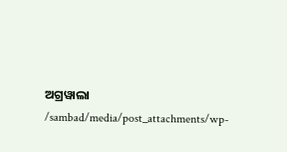ଅଗ୍ରୱାଲା
/sambad/media/post_attachments/wp-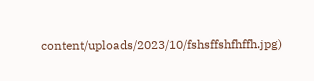content/uploads/2023/10/fshsffshfhffh.jpg)